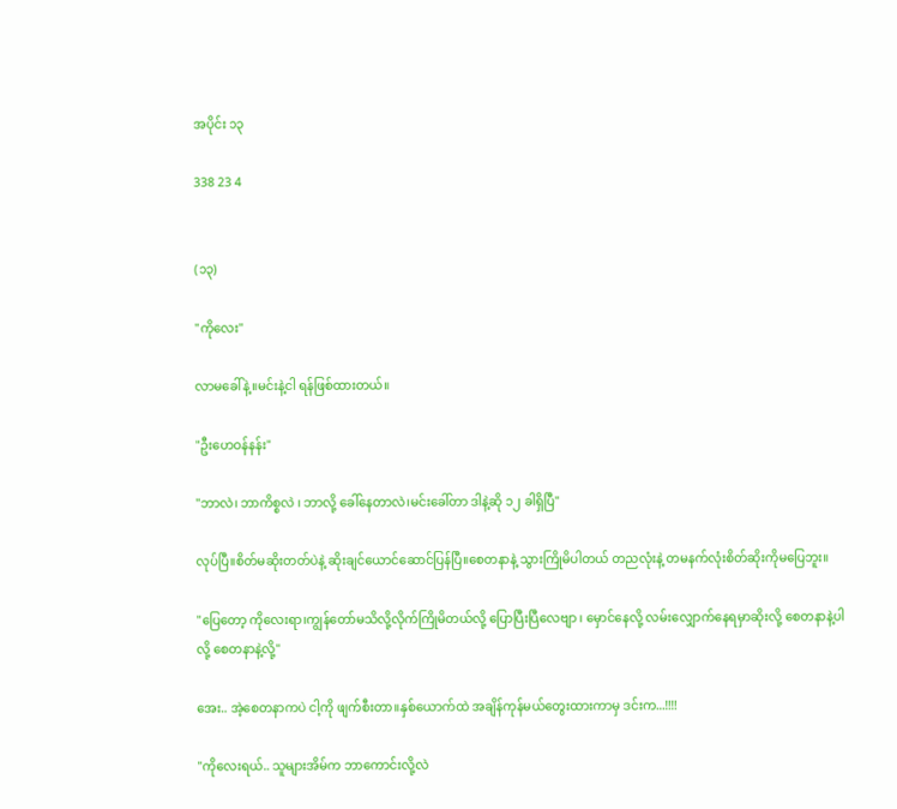အပိုင်း ၁၃

338 23 4


(၁၃)

"ကိုလေး"

လာမခေါ်နဲ့။မင်းနဲ့ငါ ရန်ဖြစ်ထားတယ်။

"ဦးဟေဝန်နန်း"

"ဘာလဲ၊ ဘာကိစ္စလဲ ၊ ဘာလို့ ခေါ်နေတာလဲ၊မင်းခေါ်တာ ဒါနဲ့ဆို ၁၂ ခါရှိပြီ"

လုပ်ပြီ။စိတ်မဆိုးတတ်ပဲနဲ့ ဆိုးချင်ယောင်ဆောင်ပြန်ပြီ။စေတနာနဲ့ သွားကြိုမိပါတယ် တညလုံးနဲ့ တမနက်လုံးစိတ်ဆိုးကိုမပြေဘူး။

"ပြေတော့ ကိုလေးရာ၊ကျွန်တော်မသိလို့လိုက်ကြိုမိတယ်လို့ ပြောပြီးပြီလေဗျာ ၊ မှောင်နေလို့ လမ်းလျှောက်နေရမှာဆိုးလို့ စေတနာနဲ့ပါလို့ စေတနာနဲ့လို့"

အေး.. အဲ့စေတနာကပဲ ငါ့ကို ဖျက်စီးတာ။နှစ်ယောက်ထဲ အချိန်ကုန်မယ်တွေးထားကာမှ ဒင်းက...!!!!

"ကိုလေးရယ်.. သူများအိမ်က ဘာကောင်းလို့လဲ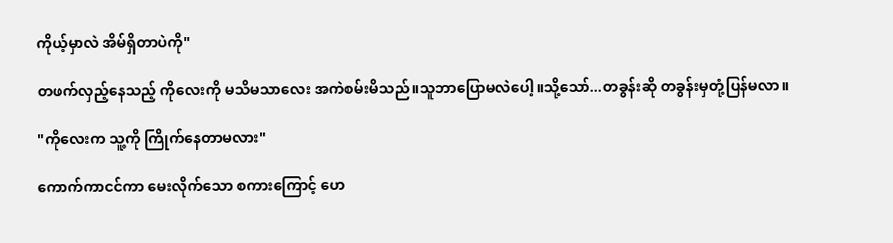ကိုယ့်မှာလဲ အိမ်ရှိတာပဲကို"

တဖက်လှည့်နေသည့် ကိုလေးကို မသိမသာလေး အကဲစမ်းမိသည်။သူဘာပြောမလဲပေါ့။သို့သော်...တခွန်းဆို တခွန်းမှတုံ့ပြန်မလာ။

"ကိုလေးက သူ့ကို ကြိုက်နေတာမလား"

ကောက်ကာငင်ကာ မေးလိုက်သော စကားကြောင့် ဟေ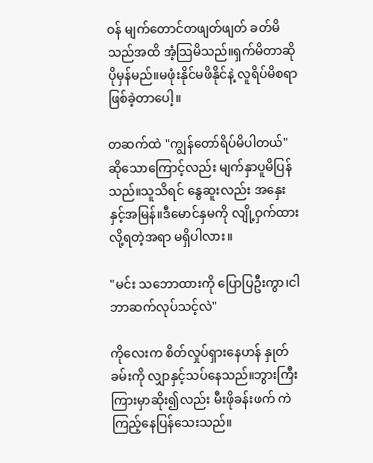ဝန် မျက်တောင်တဖျတ်ဖျတ် ခတ်မိသည်အထိ အံ့သြမိသည်။ရှက်မိတာဆို ပိုမှန်မည်။မဖုံးနိုင်မဖိနိုင်နဲ့ လူရိပ်မိစရာ ဖြစ်ခဲ့တာပေါ့။

တဆက်ထဲ "ကျွန်တော်ရိပ်မိပါတယ်"ဆိုသောကြောင့်လည်း မျက်နှာပူမိပြန်သည်။သူသိရင် နွေဆူးလည်း အနှေးနှင့်အမြန်။ဒီမောင်နှမကို လျို့ဝှက်ထားလို့ရတဲ့အရာ မရှိပါလား။

"မင်း သဘောထားကို ပြောပြဦးကွာ၊ငါဘာဆက်လုပ်သင့်လဲ"

ကိုလေးက စိတ်လှုပ်ရှားနေဟန် နှုတ်ခမ်းကို လျှာနှင့်သပ်နေသည်။ဘွားကြီးကြားမှာဆိုး၍လည်း မီးဖိုခန်းဖက် ကဲကြည့်နေပြန်သေးသည်။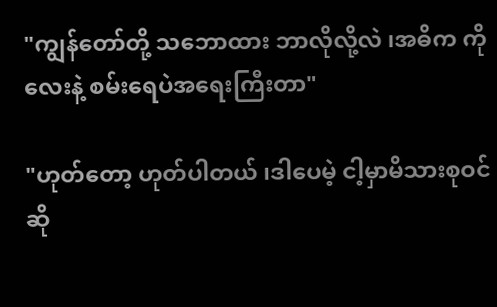"ကျွန်တော်တို့ သဘောထား ဘာလိုလို့လဲ ၊အဓိက ကိုလေးနဲ့ စမ်းရေပဲအရေးကြီးတာ"

"ဟုတ်တော့ ဟုတ်ပါတယ် ၊ဒါပေမဲ့ ငါ့မှာမိသားစုဝင်ဆို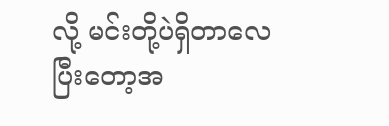လို့ မင်းတို့ပဲရှိတာလေ ပြီးတော့အ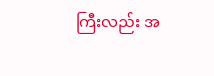ကြီးလည်း အ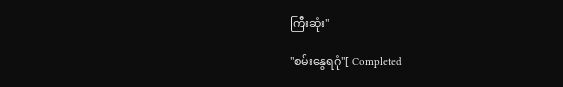ကြီးဆုံး"

"စမ်းနွေရဂုံ"[ Completed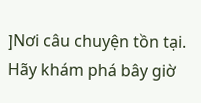]Nơi câu chuyện tồn tại. Hãy khám phá bây giờ